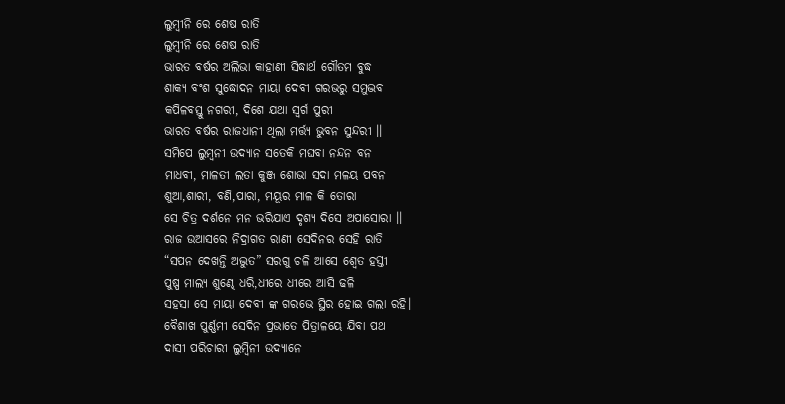ଲୁମ୍ଵୀନି ରେ ଶେଷ ରାତି
ଲୁମ୍ଵୀନି ରେ ଶେଷ ରାତି
ଭାରତ ବର୍ଷର ଅଲିଭା କାହାଣୀ ସିଦ୍ଧାର୍ଥ ଗୌତମ ବୁଦ୍ଧ
ଶାକ୍ୟ ବଂଶ ସୁଦ୍ଧୋଦନ ମାୟା ଦେବୀ ଗରଭରୁ ସମୁଦ୍ଭବ
କପିଳବସ୍ତୁ ନଗରୀ, ଦିଶେ ଯଥା ସ୍ଵର୍ଗ ପୁରୀ
ଭାରତ ବର୍ଷର ରାଜଧାନୀ ଥିଲା ମର୍ତ୍ତ୍ୟ ଭୁବନ ସୁନ୍ଦରୀ ।।
ସମିପେ ଲୁମ୍ଵନୀ ଉଦ୍ୟାନ ସତେକି ମଘବା ନନ୍ଦନ ବନ
ମାଧବୀ, ମାଳତୀ ଲତା କୁଞ୍ଜ ଶୋଭା ସଦା ମଳୟ ପବନ
ଶୁଆ,ଶାରୀ, ବଣି,ପାରା, ମୟୂର ମାଳ କି ତୋରା
ସେ ଚିତ୍ର ଦର୍ଶନେ ମନ ଭରିଯାଏ ଦୃଶ୍ୟ ଦିସେ ଅପାସୋରା ।।
ରାଜ ଉଆସରେ ନିଦ୍ରାଗତ ରାଣୀ ସେଦିନର ସେହି ରାତି
“ସପନ ଦେଖନ୍ତି ଅଦ୍ଭୁତ” ସରଗୁ ଚଳି ଆସେ ଶ୍ଵେତ ହସ୍ତୀ
ପୁଷ୍ପ ମାଲ୍ୟ ଶୁଣ୍ଢେ ଧରି,ଧୀରେ ଧୀରେ ଆସି ଢଳି
ସହସା ସେ ମାୟା ଦେବୀ ଙ୍କ ଗରଭେ ସ୍ଥିର ହୋଇ ଗଲା ରହି।
ବୈଶାଖ ପୁର୍ଣ୍ଣମୀ ସେଦିନ ପ୍ରଭାତେ ପିତ୍ରାଳୟେ ଯିବା ପଥ
ଦାସୀ ପରିଚାରୀ ଲୁମ୍ଵିନୀ ଉଦ୍ୟାନେ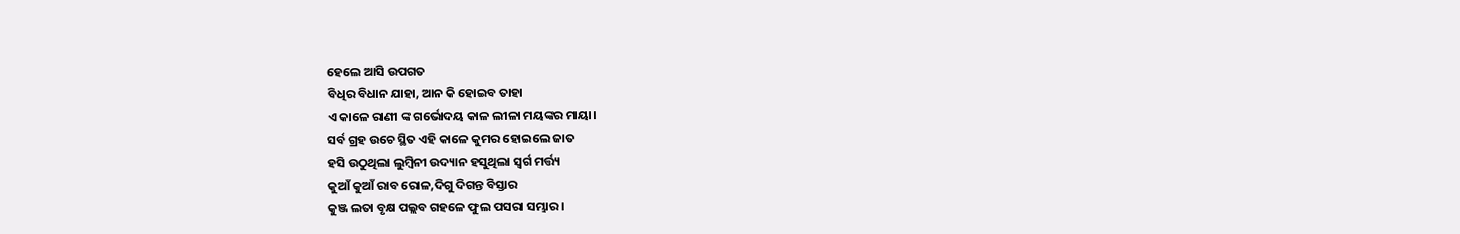ହେଲେ ଆସି ଉପଗତ
ବିଧିର ବିଧାନ ଯାହା, ଆନ କି ହୋଇବ ତାହା
ଏ କାଳେ ରାଣୀ ଙ୍କ ଗର୍ଭୋଦୟ କାଳ ଲୀଳା ମୟଙ୍କର ମାୟା।
ସର୍ବ ଗ୍ରହ ଉଚେ ସ୍ଥିତ ଏହି କାଳେ କୁମର ହୋଇଲେ ଜାତ
ହସି ଉଠୁଥିଲା ଲୁମ୍ଵିନୀ ଉଦ୍ୟାନ ହସୁଥିଲା ସ୍ଵର୍ଗ ମର୍ତ୍ତ୍ୟ
କୁଆଁ କୁଆଁ ରାବ ରୋଳ,ଦିଗୁ ଦିଗନ୍ତ ବିସ୍ତାର
କୁଞ୍ଜ ଲତା ବୃକ୍ଷ ପଲ୍ଲବ ଗହଳେ ଫୁଲ ପସରା ସମ୍ଭାର ।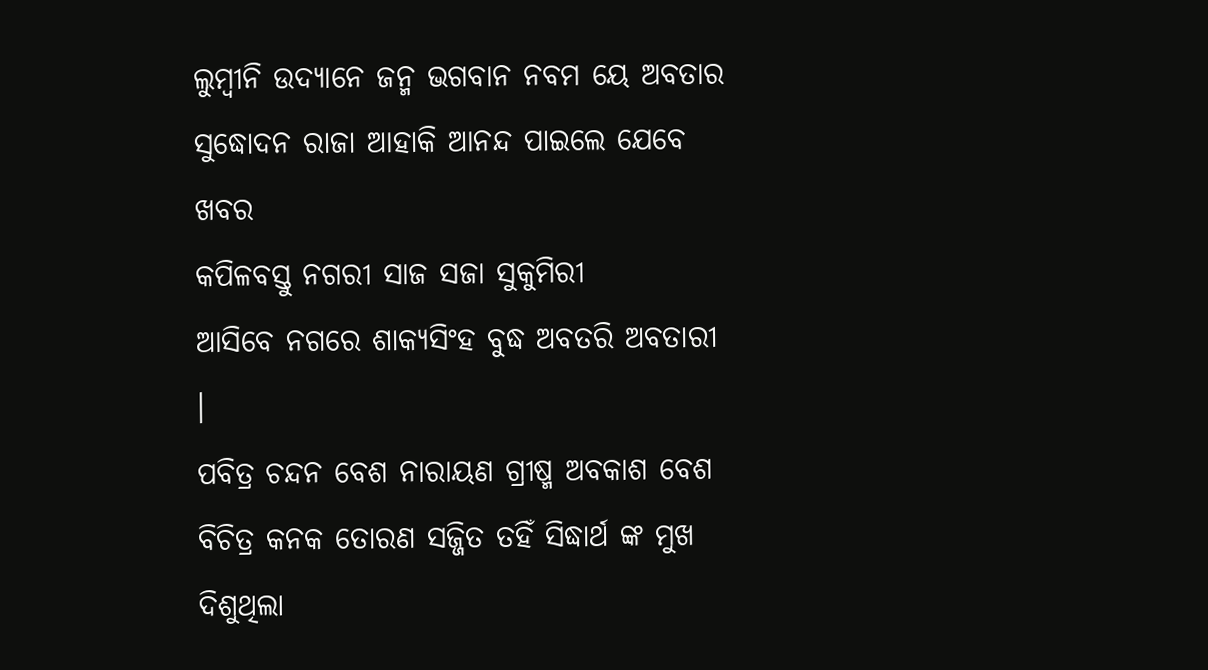ଲୁମ୍ଵୀନି ଉଦ୍ୟାନେ ଜନ୍ମ ଭଗବାନ ନବମ ୟେ ଅବତାର
ସୁଦ୍ଧୋଦନ ରାଜା ଆହାକି ଆନନ୍ଦ ପାଇଲେ ଯେବେ ଖବର
କପିଳବସ୍ତୁ ନଗରୀ ସାଜ ସଜା ସୁକୁମିରୀ
ଆସିବେ ନଗରେ ଶାକ୍ୟସିଂହ ବୁଦ୍ଧ ଅବତରି ଅବତାରୀ ।
ପବିତ୍ର ଚନ୍ଦନ ବେଶ ନାରାୟଣ ଗ୍ରୀଷ୍ମ ଅବକାଶ ବେଶ
ବିଚିତ୍ର କନକ ତୋରଣ ସଜ୍ଜିତ ତହିଁ ସିଦ୍ଧାର୍ଥ ଙ୍କ ମୁଖ
ଦିଶୁଥିଲା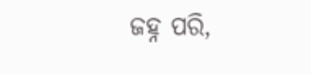ଜହ୍ନ ପରି,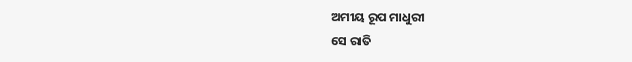ଅମୀୟ ରୂପ ମାଧୁରୀ
ସେ ରାତି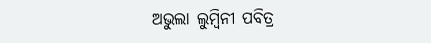ଅଭୁଲା ଲୁମ୍ବିନୀ ପବିତ୍ର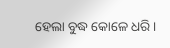ହେଲା ବୁଦ୍ଧ କୋଳେ ଧରି ।